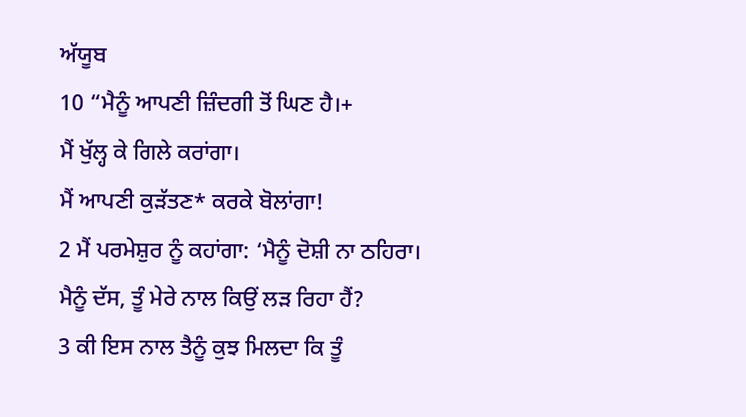ਅੱਯੂਬ
10 “ਮੈਨੂੰ ਆਪਣੀ ਜ਼ਿੰਦਗੀ ਤੋਂ ਘਿਣ ਹੈ।+
ਮੈਂ ਖੁੱਲ੍ਹ ਕੇ ਗਿਲੇ ਕਰਾਂਗਾ।
ਮੈਂ ਆਪਣੀ ਕੁੜੱਤਣ* ਕਰਕੇ ਬੋਲਾਂਗਾ!
2 ਮੈਂ ਪਰਮੇਸ਼ੁਰ ਨੂੰ ਕਹਾਂਗਾ: ‘ਮੈਨੂੰ ਦੋਸ਼ੀ ਨਾ ਠਹਿਰਾ।
ਮੈਨੂੰ ਦੱਸ, ਤੂੰ ਮੇਰੇ ਨਾਲ ਕਿਉਂ ਲੜ ਰਿਹਾ ਹੈਂ?
3 ਕੀ ਇਸ ਨਾਲ ਤੈਨੂੰ ਕੁਝ ਮਿਲਦਾ ਕਿ ਤੂੰ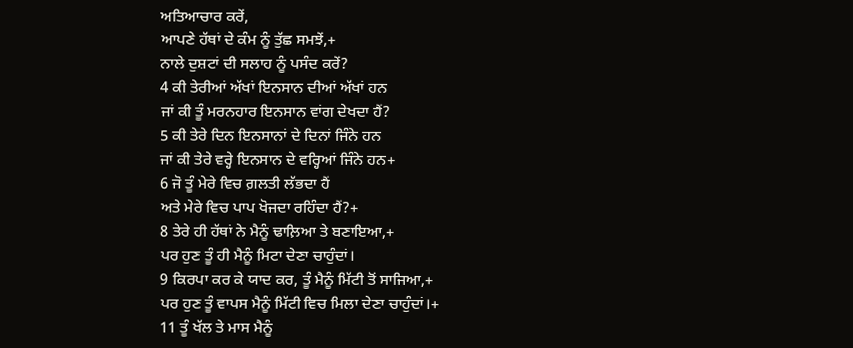ਅਤਿਆਚਾਰ ਕਰੇਂ,
ਆਪਣੇ ਹੱਥਾਂ ਦੇ ਕੰਮ ਨੂੰ ਤੁੱਛ ਸਮਝੇਂ,+
ਨਾਲੇ ਦੁਸ਼ਟਾਂ ਦੀ ਸਲਾਹ ਨੂੰ ਪਸੰਦ ਕਰੇਂ?
4 ਕੀ ਤੇਰੀਆਂ ਅੱਖਾਂ ਇਨਸਾਨ ਦੀਆਂ ਅੱਖਾਂ ਹਨ
ਜਾਂ ਕੀ ਤੂੰ ਮਰਨਹਾਰ ਇਨਸਾਨ ਵਾਂਗ ਦੇਖਦਾ ਹੈਂ?
5 ਕੀ ਤੇਰੇ ਦਿਨ ਇਨਸਾਨਾਂ ਦੇ ਦਿਨਾਂ ਜਿੰਨੇ ਹਨ
ਜਾਂ ਕੀ ਤੇਰੇ ਵਰ੍ਹੇ ਇਨਸਾਨ ਦੇ ਵਰ੍ਹਿਆਂ ਜਿੰਨੇ ਹਨ+
6 ਜੋ ਤੂੰ ਮੇਰੇ ਵਿਚ ਗ਼ਲਤੀ ਲੱਭਦਾ ਹੈਂ
ਅਤੇ ਮੇਰੇ ਵਿਚ ਪਾਪ ਖੋਜਦਾ ਰਹਿੰਦਾ ਹੈਂ?+
8 ਤੇਰੇ ਹੀ ਹੱਥਾਂ ਨੇ ਮੈਨੂੰ ਢਾਲ਼ਿਆ ਤੇ ਬਣਾਇਆ,+
ਪਰ ਹੁਣ ਤੂੰ ਹੀ ਮੈਨੂੰ ਮਿਟਾ ਦੇਣਾ ਚਾਹੁੰਦਾਂ।
9 ਕਿਰਪਾ ਕਰ ਕੇ ਯਾਦ ਕਰ, ਤੂੰ ਮੈਨੂੰ ਮਿੱਟੀ ਤੋਂ ਸਾਜਿਆ,+
ਪਰ ਹੁਣ ਤੂੰ ਵਾਪਸ ਮੈਨੂੰ ਮਿੱਟੀ ਵਿਚ ਮਿਲਾ ਦੇਣਾ ਚਾਹੁੰਦਾਂ।+
11 ਤੂੰ ਖੱਲ ਤੇ ਮਾਸ ਮੈਨੂੰ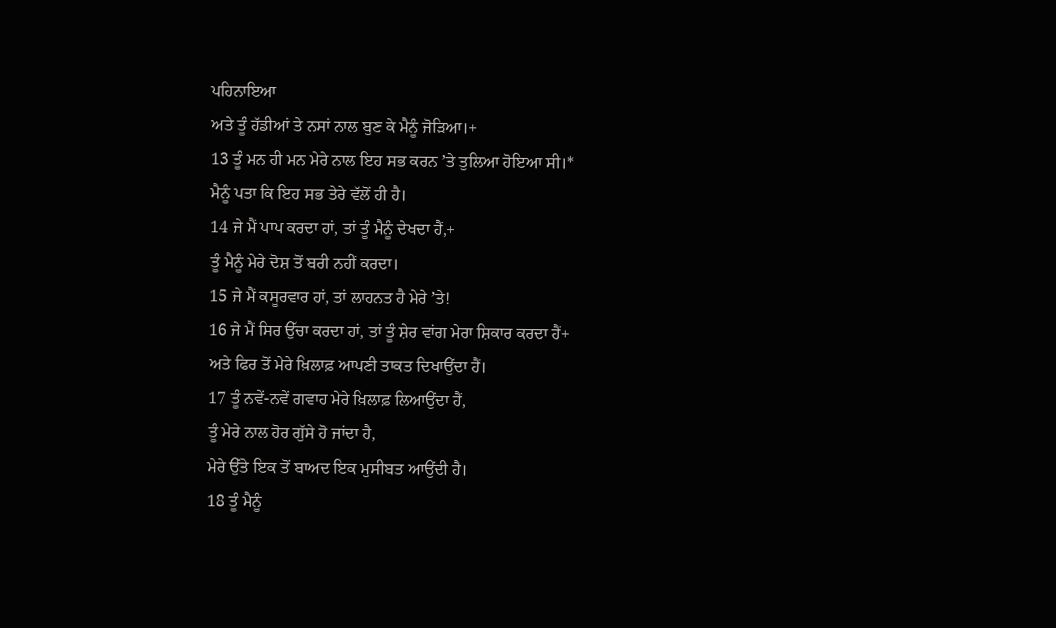ਪਹਿਨਾਇਆ
ਅਤੇ ਤੂੰ ਹੱਡੀਆਂ ਤੇ ਨਸਾਂ ਨਾਲ ਬੁਣ ਕੇ ਮੈਨੂੰ ਜੋੜਿਆ।+
13 ਤੂੰ ਮਨ ਹੀ ਮਨ ਮੇਰੇ ਨਾਲ ਇਹ ਸਭ ਕਰਨ ʼਤੇ ਤੁਲਿਆ ਹੋਇਆ ਸੀ।*
ਮੈਨੂੰ ਪਤਾ ਕਿ ਇਹ ਸਭ ਤੇਰੇ ਵੱਲੋਂ ਹੀ ਹੈ।
14 ਜੇ ਮੈਂ ਪਾਪ ਕਰਦਾ ਹਾਂ, ਤਾਂ ਤੂੰ ਮੈਨੂੰ ਦੇਖਦਾ ਹੈਂ,+
ਤੂੰ ਮੈਨੂੰ ਮੇਰੇ ਦੋਸ਼ ਤੋਂ ਬਰੀ ਨਹੀਂ ਕਰਦਾ।
15 ਜੇ ਮੈਂ ਕਸੂਰਵਾਰ ਹਾਂ, ਤਾਂ ਲਾਹਨਤ ਹੈ ਮੇਰੇ ʼਤੇ!
16 ਜੇ ਮੈਂ ਸਿਰ ਉੱਚਾ ਕਰਦਾ ਹਾਂ, ਤਾਂ ਤੂੰ ਸ਼ੇਰ ਵਾਂਗ ਮੇਰਾ ਸ਼ਿਕਾਰ ਕਰਦਾ ਹੈਂ+
ਅਤੇ ਫਿਰ ਤੋਂ ਮੇਰੇ ਖ਼ਿਲਾਫ਼ ਆਪਣੀ ਤਾਕਤ ਦਿਖਾਉਂਦਾ ਹੈਂ।
17 ਤੂੰ ਨਵੇਂ-ਨਵੇਂ ਗਵਾਹ ਮੇਰੇ ਖ਼ਿਲਾਫ਼ ਲਿਆਉਂਦਾ ਹੈਂ,
ਤੂੰ ਮੇਰੇ ਨਾਲ ਹੋਰ ਗੁੱਸੇ ਹੋ ਜਾਂਦਾ ਹੈ,
ਮੇਰੇ ਉੱਤੇ ਇਕ ਤੋਂ ਬਾਅਦ ਇਕ ਮੁਸੀਬਤ ਆਉਂਦੀ ਹੈ।
18 ਤੂੰ ਮੈਨੂੰ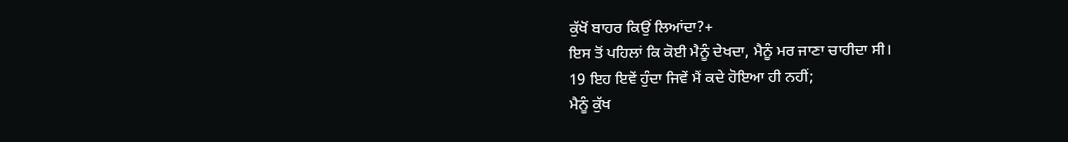ਕੁੱਖੋਂ ਬਾਹਰ ਕਿਉਂ ਲਿਆਂਦਾ?+
ਇਸ ਤੋਂ ਪਹਿਲਾਂ ਕਿ ਕੋਈ ਮੈਨੂੰ ਦੇਖਦਾ, ਮੈਨੂੰ ਮਰ ਜਾਣਾ ਚਾਹੀਦਾ ਸੀ।
19 ਇਹ ਇਵੇਂ ਹੁੰਦਾ ਜਿਵੇਂ ਮੈਂ ਕਦੇ ਹੋਇਆ ਹੀ ਨਹੀਂ;
ਮੈਨੂੰ ਕੁੱਖ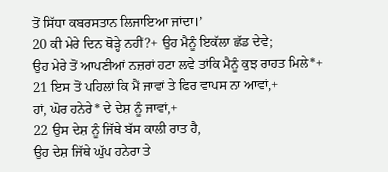ਤੋਂ ਸਿੱਧਾ ਕਬਰਸਤਾਨ ਲਿਜਾਇਆ ਜਾਂਦਾ।’
20 ਕੀ ਮੇਰੇ ਦਿਨ ਥੋੜ੍ਹੇ ਨਹੀਂ?+ ਉਹ ਮੈਨੂੰ ਇਕੱਲਾ ਛੱਡ ਦੇਵੇ;
ਉਹ ਮੇਰੇ ਤੋਂ ਆਪਣੀਆਂ ਨਜ਼ਰਾਂ ਹਟਾ ਲਵੇ ਤਾਂਕਿ ਮੈਨੂੰ ਕੁਝ ਰਾਹਤ ਮਿਲੇ*+
21 ਇਸ ਤੋਂ ਪਹਿਲਾਂ ਕਿ ਮੈਂ ਜਾਵਾਂ ਤੇ ਫਿਰ ਵਾਪਸ ਨਾ ਆਵਾਂ,+
ਹਾਂ, ਘੋਰ ਹਨੇਰੇ* ਦੇ ਦੇਸ਼ ਨੂੰ ਜਾਵਾਂ,+
22 ਉਸ ਦੇਸ਼ ਨੂੰ ਜਿੱਥੇ ਬੱਸ ਕਾਲੀ ਰਾਤ ਹੈ,
ਉਹ ਦੇਸ਼ ਜਿੱਥੇ ਘੁੱਪ ਹਨੇਰਾ ਤੇ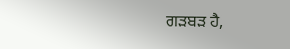ਗੜਬੜ ਹੈ,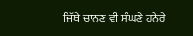ਜਿੱਥੇ ਚਾਨਣ ਵੀ ਸੰਘਣੇ ਹਨੇਰੇ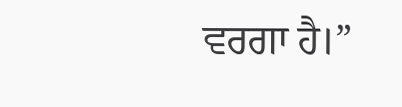ਵਰਗਾ ਹੈ।”